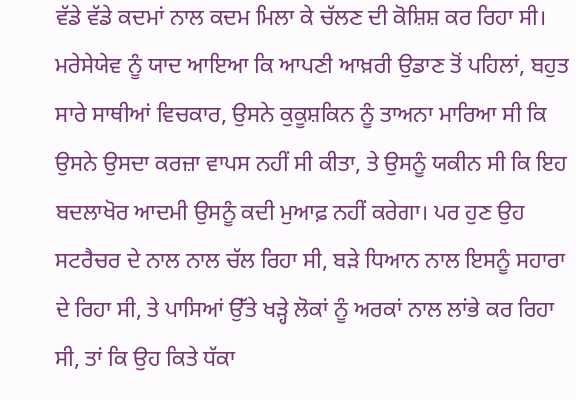ਵੱਡੇ ਵੱਡੇ ਕਦਮਾਂ ਨਾਲ ਕਦਮ ਮਿਲਾ ਕੇ ਚੱਲਣ ਦੀ ਕੋਸ਼ਿਸ਼ ਕਰ ਰਿਹਾ ਸੀ। ਮਰੇਸੇਯੇਵ ਨੂੰ ਯਾਦ ਆਇਆ ਕਿ ਆਪਣੀ ਆਖ਼ਰੀ ਉਡਾਣ ਤੋਂ ਪਹਿਲਾਂ, ਬਹੁਤ ਸਾਰੇ ਸਾਥੀਆਂ ਵਿਚਕਾਰ, ਉਸਨੇ ਕੁਕੂਸ਼ਕਿਨ ਨੂੰ ਤਾਅਨਾ ਮਾਰਿਆ ਸੀ ਕਿ ਉਸਨੇ ਉਸਦਾ ਕਰਜ਼ਾ ਵਾਪਸ ਨਹੀਂ ਸੀ ਕੀਤਾ, ਤੇ ਉਸਨੂੰ ਯਕੀਨ ਸੀ ਕਿ ਇਹ ਬਦਲਾਖੋਰ ਆਦਮੀ ਉਸਨੂੰ ਕਦੀ ਮੁਆਫ਼ ਨਹੀਂ ਕਰੇਗਾ। ਪਰ ਹੁਣ ਉਹ ਸਟਰੈਚਰ ਦੇ ਨਾਲ ਨਾਲ ਚੱਲ ਰਿਹਾ ਸੀ, ਬੜੇ ਧਿਆਨ ਨਾਲ ਇਸਨੂੰ ਸਹਾਰਾ ਦੇ ਰਿਹਾ ਸੀ, ਤੇ ਪਾਸਿਆਂ ਉੱਤੇ ਖੜ੍ਹੇ ਲੋਕਾਂ ਨੂੰ ਅਰਕਾਂ ਨਾਲ ਲਾਂਭੇ ਕਰ ਰਿਹਾ ਸੀ, ਤਾਂ ਕਿ ਉਹ ਕਿਤੇ ਧੱਕਾ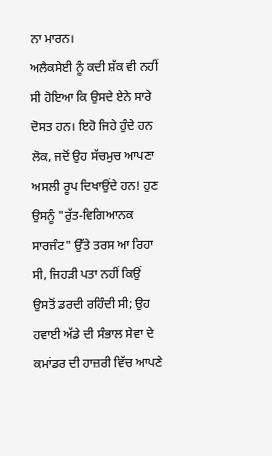ਨਾ ਮਾਰਨ।
ਅਲੈਕਸੇਈ ਨੂੰ ਕਦੀ ਸ਼ੱਕ ਵੀ ਨਹੀਂ ਸੀ ਹੋਇਆ ਕਿ ਉਸਦੇ ਏਨੇ ਸਾਰੇ ਦੋਸਤ ਹਨ। ਇਹੋ ਜਿਹੇ ਹੁੰਦੇ ਹਨ ਲੋਕ, ਜਦੋਂ ਉਹ ਸੱਚਮੁਚ ਆਪਣਾ ਅਸਲੀ ਰੂਪ ਦਿਖਾਉਂਦੇ ਹਨ! ਹੁਣ ਉਸਨੂੰ "ਰੁੱਤ-ਵਿਗਿਆਨਕ ਸਾਰਜੰਟ" ਉੱਤੇ ਤਰਸ ਆ ਰਿਹਾ ਸੀ, ਜਿਹੜੀ ਪਤਾ ਨਹੀਂ ਕਿਉਂ ਉਸਤੋਂ ਡਰਦੀ ਰਹਿੰਦੀ ਸੀ; ਉਹ ਹਵਾਈ ਅੱਡੇ ਦੀ ਸੰਭਾਲ ਸੇਵਾ ਦੇ ਕਮਾਂਡਰ ਦੀ ਹਾਜ਼ਰੀ ਵਿੱਚ ਆਪਣੇ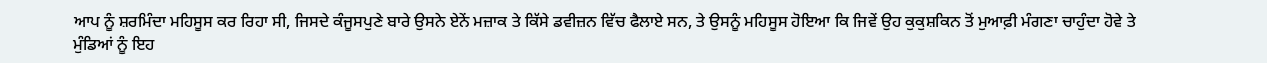ਆਪ ਨੂੰ ਸ਼ਰਮਿੰਦਾ ਮਹਿਸੂਸ ਕਰ ਰਿਹਾ ਸੀ, ਜਿਸਦੇ ਕੰਜੂਸਪੁਣੇ ਬਾਰੇ ਉਸਨੇ ਏਨੇਂ ਮਜ਼ਾਕ ਤੇ ਕਿੱਸੇ ਡਵੀਜ਼ਨ ਵਿੱਚ ਫੈਲਾਏ ਸਨ, ਤੇ ਉਸਨੂੰ ਮਹਿਸੂਸ ਹੋਇਆ ਕਿ ਜਿਵੇਂ ਉਹ ਕੁਕੁਸ਼ਕਿਨ ਤੋਂ ਮੁਆਫ਼ੀ ਮੰਗਣਾ ਚਾਹੁੰਦਾ ਹੋਵੇ ਤੇ ਮੁੰਡਿਆਂ ਨੂੰ ਇਹ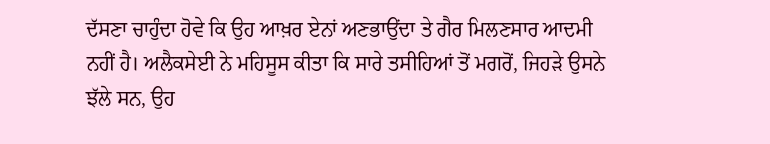ਦੱਸਣਾ ਚਾਹੁੰਦਾ ਹੋਵੇ ਕਿ ਉਹ ਆਖ਼ਰ ਏਨਾਂ ਅਣਭਾਉਂਦਾ ਤੇ ਗੈਰ ਮਿਲਣਸਾਰ ਆਦਮੀ ਨਹੀਂ ਹੈ। ਅਲੈਕਸੇਈ ਨੇ ਮਹਿਸੂਸ ਕੀਤਾ ਕਿ ਸਾਰੇ ਤਸੀਹਿਆਂ ਤੋਂ ਮਗਰੋਂ, ਜਿਹੜੇ ਉਸਨੇ ਝੱਲੇ ਸਨ, ਉਹ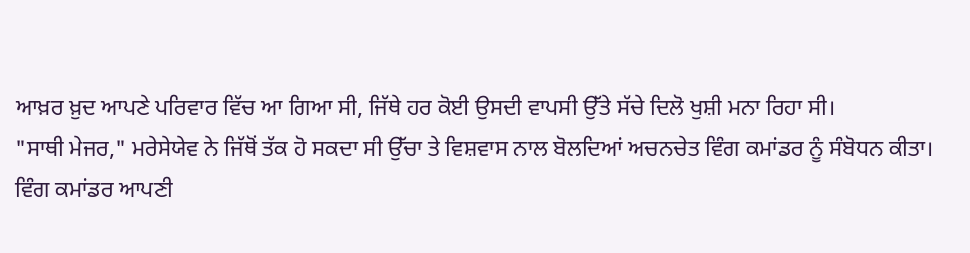ਆਖ਼ਰ ਖ਼ੁਦ ਆਪਣੇ ਪਰਿਵਾਰ ਵਿੱਚ ਆ ਗਿਆ ਸੀ, ਜਿੱਥੇ ਹਰ ਕੋਈ ਉਸਦੀ ਵਾਪਸੀ ਉੱਤੇ ਸੱਚੇ ਦਿਲੋ ਖੁਸ਼ੀ ਮਨਾ ਰਿਹਾ ਸੀ।
"ਸਾਥੀ ਮੇਜਰ," ਮਰੇਸੇਯੇਵ ਨੇ ਜਿੱਥੋਂ ਤੱਕ ਹੋ ਸਕਦਾ ਸੀ ਉੱਚਾ ਤੇ ਵਿਸ਼ਵਾਸ ਨਾਲ ਬੋਲਦਿਆਂ ਅਚਨਚੇਤ ਵਿੰਗ ਕਮਾਂਡਰ ਨੂੰ ਸੰਬੋਧਨ ਕੀਤਾ।
ਵਿੰਗ ਕਮਾਂਡਰ ਆਪਣੀ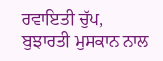ਰਵਾਇਤੀ ਚੁੱਪ, ਬੁਝਾਰਤੀ ਮੁਸਕਾਨ ਨਾਲ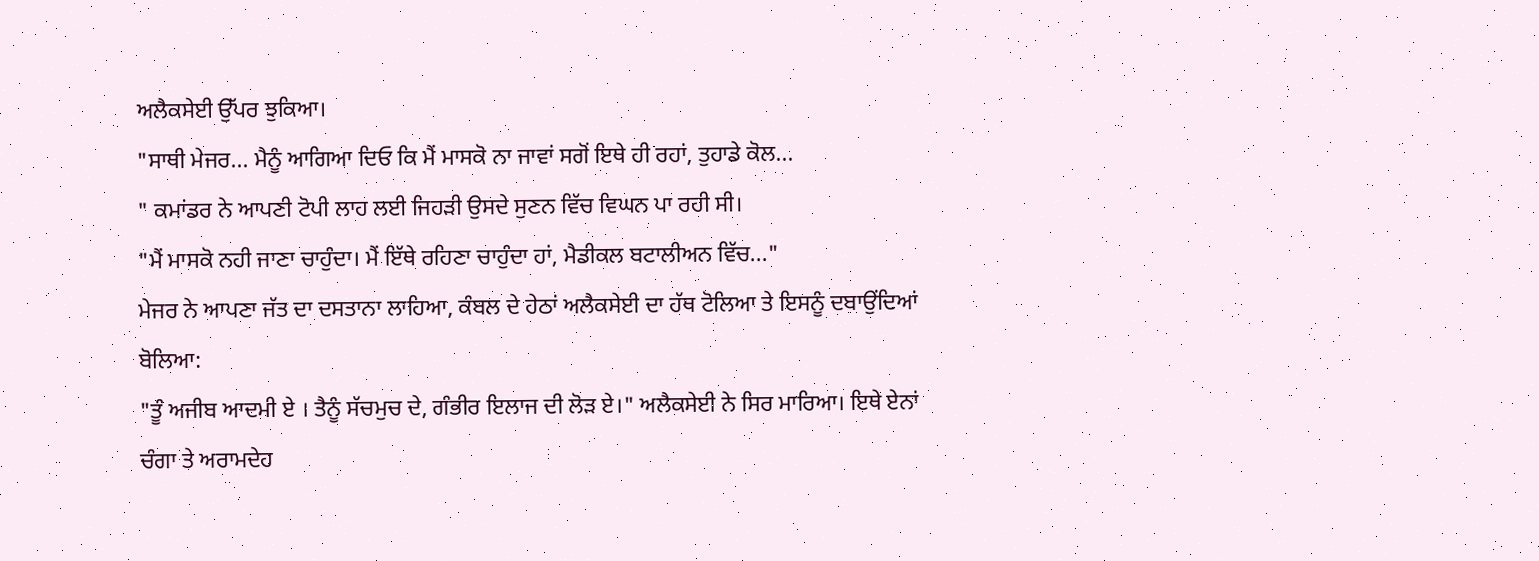ਅਲੈਕਸੇਈ ਉੱਪਰ ਝੁਕਿਆ।
"ਸਾਥੀ ਮੇਜਰ... ਮੈਨੂੰ ਆਗਿਆ ਦਿਓ ਕਿ ਮੈਂ ਮਾਸਕੋ ਨਾ ਜਾਵਾਂ ਸਗੋਂ ਇਥੇ ਹੀ ਰਹਾਂ, ਤੁਹਾਡੇ ਕੋਲ...
" ਕਮਾਂਡਰ ਨੇ ਆਪਣੀ ਟੋਪੀ ਲਾਹ ਲਈ ਜਿਹੜੀ ਉਸਦੇ ਸੁਣਨ ਵਿੱਚ ਵਿਘਨ ਪਾ ਰਹੀ ਸੀ।
"ਮੈਂ ਮਾਸਕੋ ਨਹੀ ਜਾਣਾ ਚਾਹੁੰਦਾ। ਮੈਂ ਇੱਥੇ ਰਹਿਣਾ ਚਾਹੁੰਦਾ ਹਾਂ, ਮੈਡੀਕਲ ਬਟਾਲੀਅਨ ਵਿੱਚ..."
ਮੇਜਰ ਨੇ ਆਪਣਾ ਜੱਤ ਦਾ ਦਸਤਾਨਾ ਲਾਹਿਆ, ਕੰਬਲ ਦੇ ਹੇਠਾਂ ਅਲੈਕਸੇਈ ਦਾ ਹੱਥ ਟੋਲਿਆ ਤੇ ਇਸਨੂੰ ਦਬਾਉਂਦਿਆਂ ਬੋਲਿਆ:
"ਤੂੰ ਅਜੀਬ ਆਦਮੀ ਏ । ਤੈਨੂੰ ਸੱਚਮੁਚ ਦੇ, ਗੰਭੀਰ ਇਲਾਜ ਦੀ ਲੋੜ ਏ।" ਅਲੈਕਸੇਈ ਨੇ ਸਿਰ ਮਾਰਿਆ। ਇਥੇ ਏਨਾਂ ਚੰਗਾ ਤੇ ਅਰਾਮਦੇਹ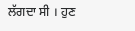ਲੱਗਦਾ ਸੀ । ਹੁਣ